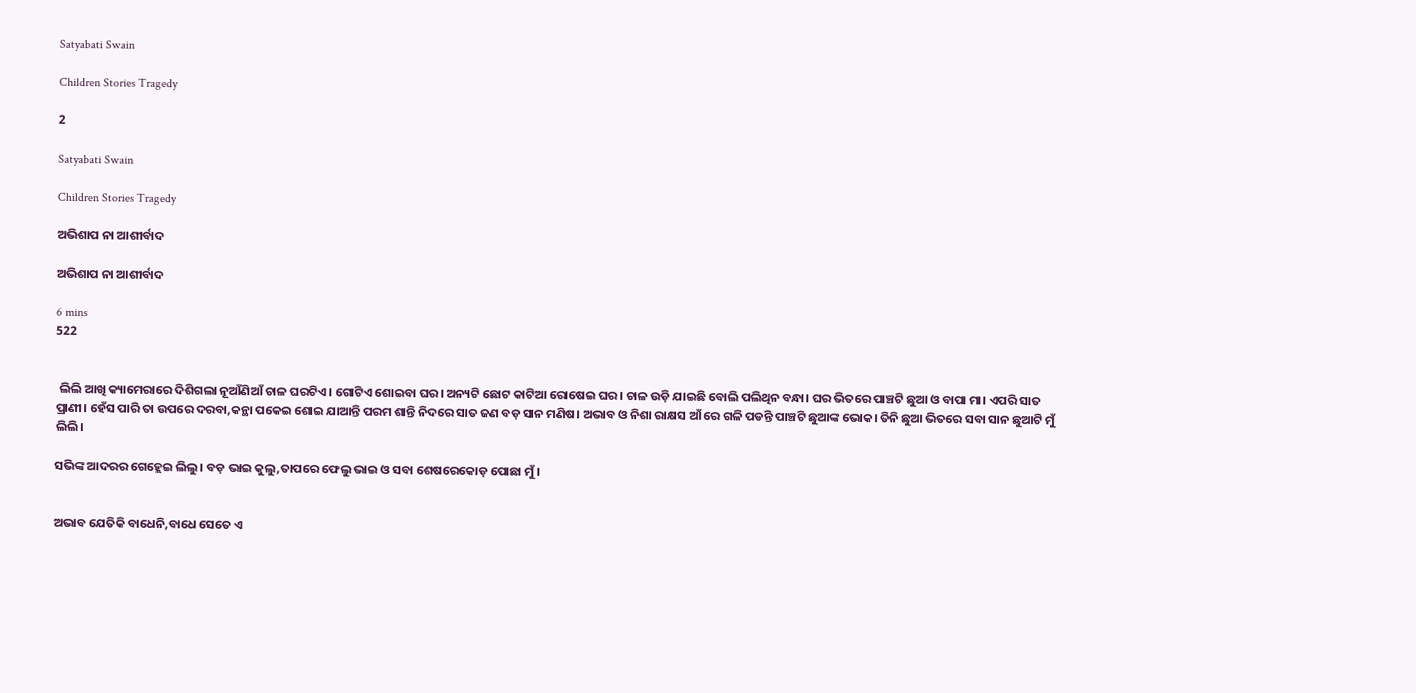Satyabati Swain

Children Stories Tragedy

2

Satyabati Swain

Children Stories Tragedy

ଅଭିଶାପ ନା ଆଶୀର୍ବାଦ

ଅଭିଶାପ ନା ଆଶୀର୍ବାଦ

6 mins
522


 ଲିଲି ଆଖି କ୍ୟାମେରାରେ ଦିଶିଗଲା ନୂଆଁଣିଆଁ ଚାଳ ଘରଟିଏ। ଗୋଟିଏ ଶୋଇବା ଘର। ଅନ୍ୟଟି ଛୋଟ କାଟିଆ ରୋଷେଇ ଘର। ଚାଳ ଉଡ଼ି ଯାଇଛି ବୋଲି ପଲିଥିନ ବନ୍ଧା। ଘର ଭିତରେ ପାଞ୍ଚଟି ଛୁଆ ଓ ବାପା ମା। ଏପରି ସାତ ପ୍ରାଣୀ। ହେଁସ ପାରି ତା ଉପରେ ଦରବା,କନ୍ଥା ପକେଇ ଶୋଇ ଯାଆନ୍ତି ପରମ ଶାନ୍ତି ନିଦରେ ସାତ ଜଣ ବଡ଼ ସାନ ମଣିଷ। ଅଭାବ ଓ ନିଶା ରାକ୍ଷସ ଆଁ ରେ ଗଳି ପଡନ୍ତି ପାଞ୍ଚଟି ଛୁଆଙ୍କ ଭୋକ। ତିନି ଛୁଆ ଭିତରେ ସବା ସାନ ଛୁଆଟି ମୁଁ ଲିଲି।

ସଭିଙ୍କ ଆଦରର ଗେହ୍ଲେଇ ଲିଲୁ। ବଡ଼ ଭାଇ କୁଲୁ,ତାପରେ ଫେଲୁ ଭାଇ ଓ ସବା ଶେଷରେକୋଡ଼ ପୋଛା ମୁଁ।


ଅଭାବ ଯେତିକି ବାଧେନି,ବାଧେ ସେତେ ଏ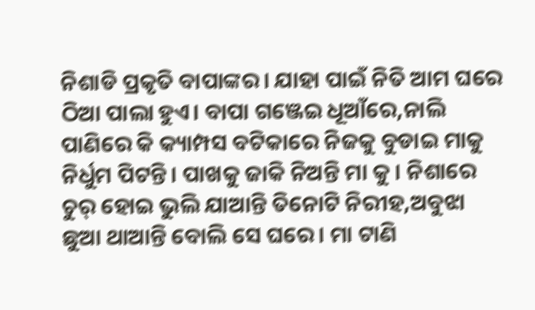ନିଶାଡି ପ୍ରକୃତି ବାପାଙ୍କର। ଯାହା ପାଇଁ ନିତି ଆମ ଘରେ ଠିଆ ପାଲା ହୁଏ। ବାପା ଗଞ୍ଜେଇ ଧୂଆଁରେ,ନାଲି ପାଣିରେ କି କ୍ୟାମ୍ପସ ବଟିକାରେ ନିଜକୁ ବୁଡାଇ ମାକୁ ନିର୍ଧୁମ ପିଟନ୍ତି। ପାଖକୁ ଜାକି ନିଅନ୍ତି ମା କୁ। ନିଶାରେ ଚୁର୍ ହୋଇ ଭୁଲି ଯାଆନ୍ତି ତିନୋଟି ନିରୀହ,ଅବୁଝା ଛୁଆ ଥାଆନ୍ତି ବୋଲି ସେ ଘରେ। ମା ଟାଣି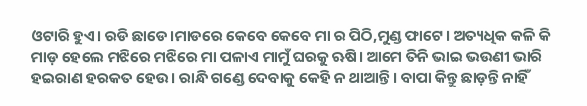ଓଟାରି ହୁଏ। ରଡି ଛାଡେ।ମାଡରେ କେବେ କେବେ ମା ର ପିଠି,ମୁଣ୍ଡ ଫାଟେ। ଅତ୍ୟଧିକ କଳି କି ମାଡ଼ ହେଲେ ମଝିରେ ମଝିରେ ମା ପଳାଏ ମାମୁଁ ଘରକୁ ଋଷି। ଆମେ ତିନି ଭାଇ ଭଉଣୀ ଭାରି ହଇରାଣ ହରକତ ହେଉ। ରାନ୍ଧି ଗଣ୍ଡେ ଦେବାକୁ କେହି ନ ଥାଆନ୍ତି। ବାପା କିନ୍ତୁ ଛାଡ଼ନ୍ତି ନାହିଁ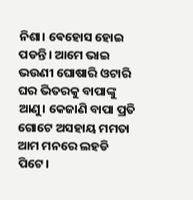ନିଶା। ଵେହୋସ ହୋଇ ପଡନ୍ତି। ଆମେ ଭାଇ ଭଉଣୀ ଘୋଷାରି ଓଟାରି ଘର ଭିତରକୁ ବାପାଙ୍କୁ ଆଣୁ। କେଜାଣି ବାପା ପ୍ରତି ଗୋଟେ ଅସହାୟ ମମତା ଆମ ମନରେ ଲହଡି ପିଟେ।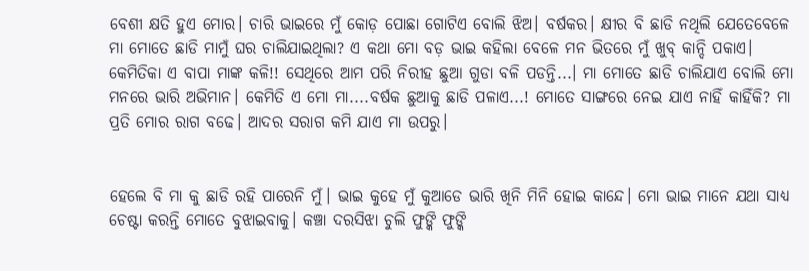ବେଶୀ କ୍ଷତି ହୁଏ ମୋର। ଚାରି ଭାଇରେ ମୁଁ କୋଡ଼ ପୋଛା ଗୋଟିଏ ବୋଲି ଝିଅ। ବର୍ଷକର। କ୍ଷୀର ବି ଛାଡି ନଥିଲି ଯେତେବେଳେ ମା ମୋତେ ଛାଡି ମାମୁଁ ଘର ଚାଲିଯାଇଥିଲା? ଏ କଥା ମୋ ବଡ଼ ଭାଇ କହିଲା ବେଳେ ମନ ଭିତରେ ମୁଁ ଖୁବ୍ କାନ୍ଦି ପକାଏ। କେମିତିକା ଏ ବାପା ମାଙ୍କ କଳି!! ସେଥିରେ ଆମ ପରି ନିରୀହ ଛୁଆ ଗୁଡା ବଳି ପଡନ୍ତି...। ମା ମୋତେ ଛାଡି ଚାଲିଯାଏ ବୋଲି ମୋ ମନରେ ଭାରି ଅଭିମାନ। କେମିତି ଏ ମୋ ମା....ବର୍ଷକ ଛୁଆକୁ ଛାଡି ପଳାଏ...! ମୋତେ ସାଙ୍ଗରେ ନେଇ ଯାଏ ନାହିଁ କାହିଁକି? ମା ପ୍ରତି ମୋର ରାଗ ବଢେ। ଆଦର ସରାଗ କମି ଯାଏ ମା ଉପରୁ।


ହେଲେ ବି ମା କୁ ଛାଡି ରହି ପାରେନି ମୁଁ। ଭାଇ କୁହେ ମୁଁ କୁଆଡେ ଭାରି ଖିନି ମିନି ହୋଇ କାନ୍ଦେ। ମୋ ଭାଇ ମାନେ ଯଥା ସାଧ୍ୟ ଚେଷ୍ଟା କରନ୍ତି ମୋତେ ବୁଝାଇବାକୁ। କଞ୍ଚା ଦରସିଝା ଚୁଲି ଫୁଙ୍କି ଫୁଙ୍କି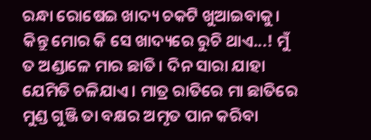ରନ୍ଧା ରୋଷେଇ ଖାଦ୍ୟ ଚକଟି ଖୁଆଇବାକୁ। କିନ୍ତୁ ମୋର କି ସେ ଖାଦ୍ୟରେ ରୁଚି ଥାଏ...! ମୁଁ ତ ଅଣ୍ଡାଳେ ମାର ଛାତି। ଦିନ ସାରା ଯାହା ଯେମିତି ଚଳିଯାଏ । ମାତ୍ର ରାତିରେ ମା ଛାତିରେ ମୁଣ୍ଡ ଗୁଞ୍ଜି ତା ବକ୍ଷର ଅମୃତ ପାନ କରିବା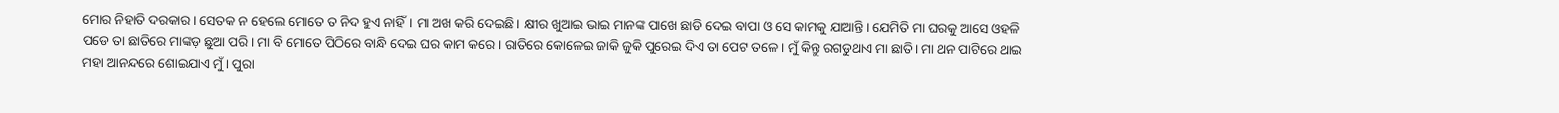ମୋର ନିହାତି ଦରକାର। ସେତକ ନ ହେଲେ ମୋତେ ତ ନିଦ ହୁଏ ନାହିଁ। ମା ଅଖ କରି ଦେଇଛି। କ୍ଷୀର ଖୁଆଇ ଭାଇ ମାନଙ୍କ ପାଖେ ଛାଡି ଦେଇ ବାପା ଓ ସେ କାମକୁ ଯାଆନ୍ତି। ଯେମିତି ମା ଘରକୁ ଆସେ ଓହଳି ପଡେ ତା ଛାତିରେ ମାଙ୍କଡ଼ ଛୁଆ ପରି। ମା ବି ମୋତେ ପିଠିରେ ବାନ୍ଧି ଦେଇ ଘର କାମ କରେ। ରାତିରେ କୋଳେଇ ଜାକି ଜୁକି ପୁରେଇ ଦିଏ ତା ପେଟ ତଳେ। ମୁଁ କିନ୍ତୁ ରଗଡୁଥାଏ ମା ଛାତି। ମା ଥନ ପାଟିରେ ଥାଇ ମହା ଆନନ୍ଦରେ ଶୋଇଯାଏ ମୁଁ। ପୁରା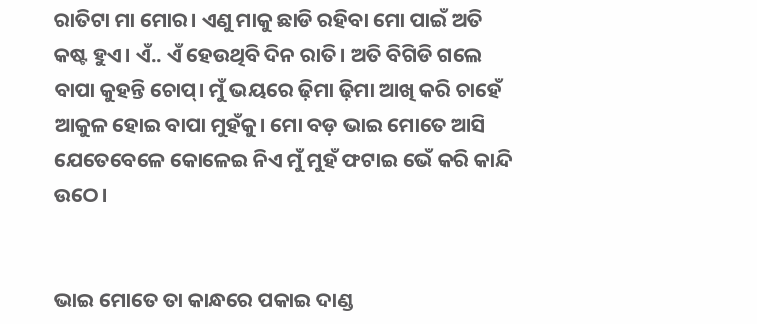ରାତିଟା ମା ମୋର। ଏଣୁ ମାକୁ ଛାଡି ରହିବା ମୋ ପାଇଁ ଅତି କଷ୍ଟ ହୁଏ। ଏଁ.. ଏଁ ହେଉଥିବି ଦିନ ରାତି। ଅତି ବିଗିଡି ଗଲେ ବାପା କୁହନ୍ତି ଚୋପ୍। ମୁଁ ଭୟରେ ଢ଼ିମା ଢ଼ିମା ଆଖି କରି ଚାହେଁ ଆକୁଳ ହୋଇ ବାପା ମୁହଁକୁ। ମୋ ବଡ଼ ଭାଇ ମୋତେ ଆସି ଯେତେବେଳେ କୋଳେଇ ନିଏ ମୁଁ ମୁହଁ ଫଟାଇ ଭେଁ କରି କାନ୍ଦି ଉଠେ।


ଭାଇ ମୋତେ ତା କାନ୍ଧରେ ପକାଇ ଦାଣ୍ଡ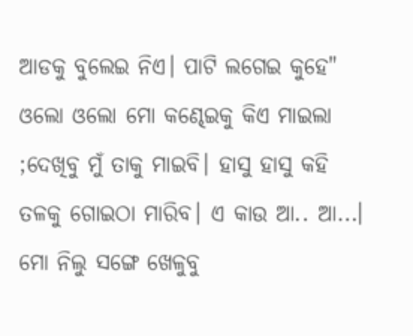ଆଡକୁ ବୁଲେଇ ନିଏ। ପାଟି ଲଗେଇ କୁହେ" ଓଲୋ ଓଲୋ ମୋ କଣ୍ଢେଇକୁ କିଏ ମାଇଲା ;ଦେଖିବୁ ମୁଁ ତାକୁ ମାଇବି। ହାସୁ ହାସୁ କହି ତଳକୁ ଗୋଇଠା ମାରିବ। ଏ କାଉ ଆ.. ଆ...। ମୋ ନିଲୁ ସଙ୍ଗେ ଖେଳୁବୁ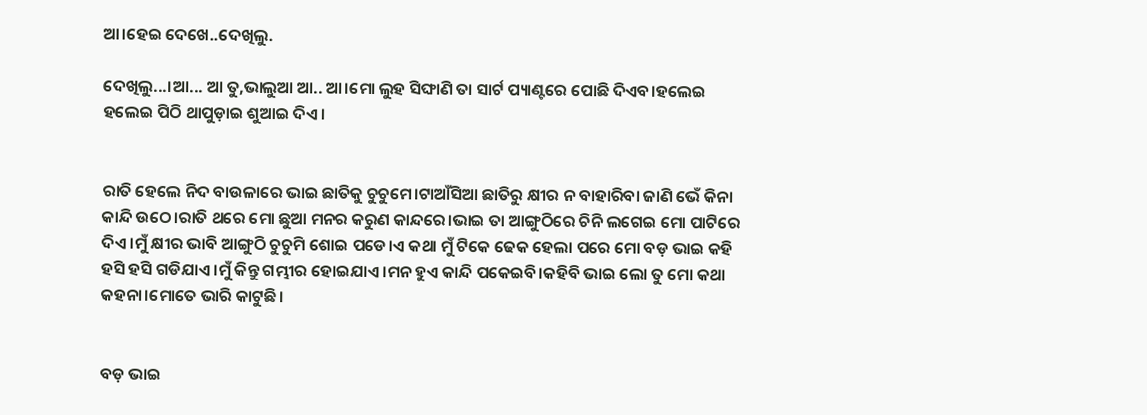ଆ।ହେଇ ଦେଖେ..ଦେଖିଲୁ.

ଦେଖିଲୁ...।ଆ... ଆ ତୁ,ଭାଲୁଆ ଆ.. ଆ।ମୋ ଲୁହ ସିଙ୍ଘାଣି ତା ସାର୍ଟ ପ୍ୟାଣ୍ଟରେ ପୋଛି ଦିଏବ।ହଲେଇ ହଲେଇ ପିଠି ଥାପୁଡ଼ାଇ ଶୁଆଇ ଦିଏ।


ରାତି ହେଲେ ନିଦ ବାଉଳାରେ ଭାଇ ଛାତିକୁ ଚୁଚୁମେ।ଟାଆଁସିଆ ଛାତିରୁ କ୍ଷୀର ନ ବାହାରିବା ଜାଣି ଭେଁ କିନା କାନ୍ଦି ଉଠେ।ରାତି ଥରେ ମୋ ଛୁଆ ମନର କରୁଣ କାନ୍ଦରେ।ଭାଇ ତା ଆଙ୍ଗୁଠିରେ ଚିନି ଲଗେଇ ମୋ ପାଟିରେ ଦିଏ।ମୁଁ କ୍ଷୀର ଭାବି ଆଙ୍ଗୁଠି ଚୁଚୁମି ଶୋଇ ପଡେ।ଏ କଥା ମୁଁ ଟିକେ ଢେକ ହେଲା ପରେ ମୋ ବଡ଼ ଭାଇ କହି ହସି ହସି ଗଡିଯାଏ।ମୁଁ କିନ୍ତୁ ଗମ୍ଭୀର ହୋଇଯାଏ।ମନ ହୁଏ କାନ୍ଦି ପକେଇବି।କହିବି ଭାଇ ଲୋ ତୁ ମୋ କଥା କହନା।ମୋତେ ଭାରି କାଟୁଛି।


ବଡ଼ ଭାଇ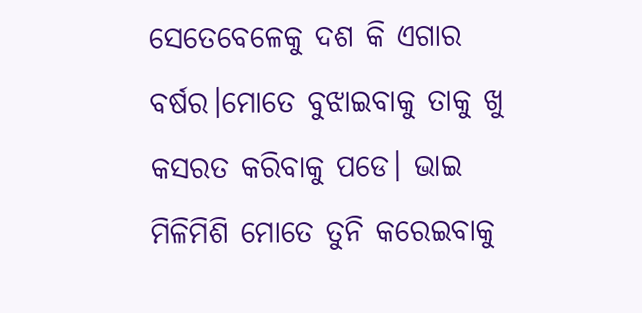ସେତେବେଳେକୁ ଦଶ କି ଏଗାର ବର୍ଷର।ମୋତେ ବୁଝାଇବାକୁ ତାକୁ ଖୁ କସରତ କରିବାକୁ ପଡେ। ଭାଇ ମିଳିମିଶି ମୋତେ ତୁନି କରେଇବାକୁ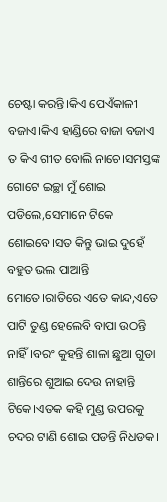ଚେଷ୍ଟା କରନ୍ତି।କିଏ ପେଏଁକାଳୀ ବଜାଏ।କିଏ ହାଣ୍ଡିରେ ବାଜା ବଜାଏ ତ କିଏ ଗୀତ ବୋଲି ନାଚେ।ସମସ୍ତଙ୍କ ଗୋଟେ ଇଚ୍ଛା ମୁଁ ଶୋଇ ପଡିଲେ,ସେମାନେ ଟିକେ ଶୋଇବେ।ସତ କିନ୍ତୁ ଭାଇ ଦୁହେଁ ବହୁତ ଭଲ ପାଆନ୍ତି ମୋତେ।ରାତିରେ ଏତେ କାନ୍ଦ,ଏତେ ପାଟି ତୁଣ୍ଡ ହେଲେବି ବାପା ଉଠନ୍ତି ନାହିଁ।ବରଂ କୁହନ୍ତି ଶାଳା ଛୁଆ ଗୁଡା ଶାନ୍ତିରେ ଶୁଆଇ ଦେଉ ନାହାନ୍ତି ଟିକେ।ଏତକ କହି ମୁଣ୍ଡ ଉପରକୁ ଚଦର ଟାଣି ଶୋଇ ପଡନ୍ତି ନିଧଡକ।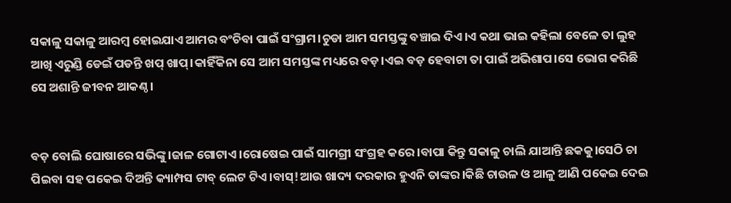ସକାଳୁ ସକାଳୁ ଆରମ୍ବ ହୋଇଯାଏ ଆମର ବଂଚିବା ପାଇଁ ସଂଗ୍ରାମ।ଚୁଡା ଆମ ସମସ୍ତଙ୍କୁ ବଞ୍ଚାଇ ଦିଏ।ଏ କଥା ଭାଇ କହିଲା ବେଳେ ତା ଲୁହ ଆଖି ଏରୁଣ୍ଡି ଡେଇଁ ପଡନ୍ତି ଖପ୍ ଖାପ୍।କାହିଁକିନା ସେ ଆମ ସମସ୍ତଙ୍କ ମଧ୍ୟରେ ବଡ଼।ଏଇ ବଡ଼ ହେବାଟା ତା ପାଇଁ ଅଭିଶାପ।ସେ ଭୋଗ କରିଛି ସେ ଅଶାନ୍ତି ଜୀବନ ଆକଣ୍ଠ।


ବଡ଼ ବୋଲି ଘୋଷାରେ ସଭିଙ୍କୁ।ଜାଳ ଗୋଟାଏ।ରୋଷେଇ ପାଇଁ ସାମଗ୍ରୀ ସଂଗ୍ରହ କରେ।ବାପା କିନ୍ତୁ ସକାଳୁ ଚାଲି ଯାଆନ୍ତି ଛକକୁ।ସେଠି ଚା ପିଇବା ସହ ପକେଇ ଦିଅନ୍ତି କ୍ୟାମ୍ପସ ଟାବ୍ ଲେଟ ଟିଏ।ବାସ୍!ଆଉ ଖାଦ୍ୟ ଦରକାର ହୁଏନି ତାଙ୍କର।କିଛି ଚାଉଳ ଓ ଆଳୁ ଆଣି ପକେଇ ଦେଇ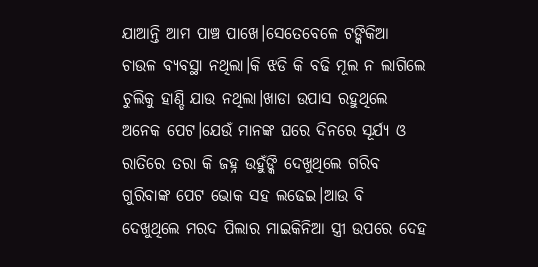ଯାଆନ୍ତି ଆମ ପାଞ୍ଚ ପାଖେ।ସେତେବେଳେ ଟଙ୍କିକିଆ ଚାଉଳ ବ୍ୟବସ୍ଥା ନଥିଲା।କି ଝଡି କି ବଢି ମୂଲ ନ ଲାଗିଲେ ଚୁଲିକୁ ହାଣ୍ଡି ଯାଉ ନଥିଲା।ଖାଡା ଉପାସ ରହୁଥିଲେ ଅନେକ ପେଟ।ଯେଉଁ ମାନଙ୍କ ଘରେ ଦିନରେ ସୂର୍ଯ୍ୟ ଓ ରାତିରେ ତରା କି ଜହ୍ନ ଉହୁଁଙ୍କି ଦେଖୁଥିଲେ ଗରିବ ଗୁରିବାଙ୍କ ପେଟ ଭୋକ ସହ ଲଢେଇ।ଆଉ ବି ଦେଖୁଥିଲେ ମରଦ ପିଲାର ମାଇକିନିଆ ସ୍ତ୍ରୀ ଉପରେ ଦେହ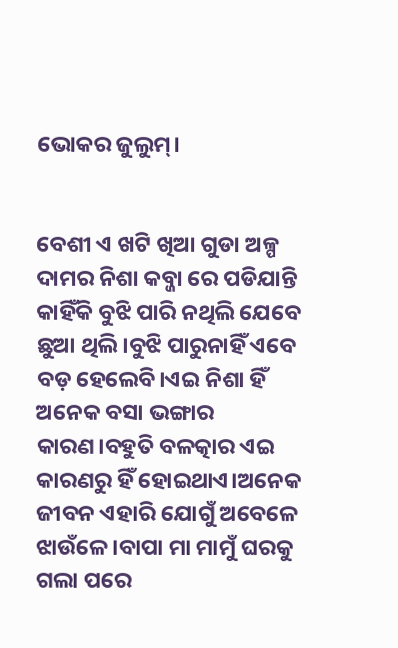ଭୋକର ଜୁଲୁମ୍।


ବେଶୀ ଏ ଖଟି ଖିଆ ଗୁଡା ଅଳ୍ପ ଦାମର ନିଶା କବ୍ଜା ରେ ପଡିଯାନ୍ତି କାହିଁକି ବୁଝି ପାରି ନଥିଲି ଯେବେ ଛୁଆ ଥିଲି।ବୁଝି ପାରୁନାହିଁ ଏବେ ବଡ଼ ହେଲେବି।ଏଇ ନିଶା ହିଁ ଅନେକ ବସା ଭଙ୍ଗାର କାରଣ।ବହୁତି ବଳତ୍କାର ଏଇ କାରଣରୁ ହିଁ ହୋଇଥାଏ।ଅନେକ ଜୀବନ ଏହାରି ଯୋଗୁଁ ଅବେଳେ ଝାଉଁଳେ।ବାପା ମା ମାମୁଁ ଘରକୁ ଗଲା ପରେ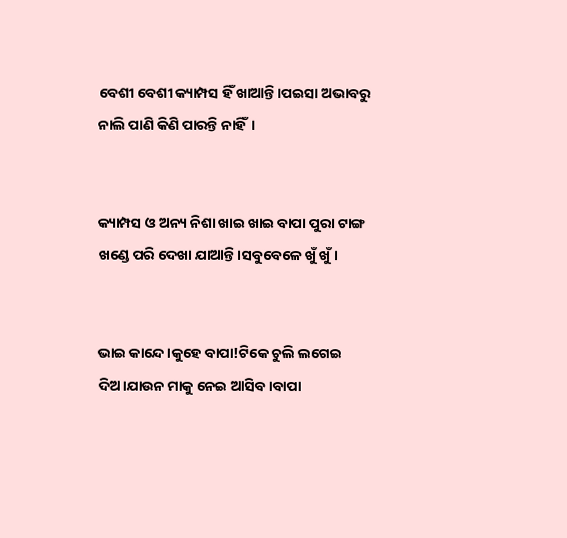ବେଶୀ ବେଶୀ କ୍ୟାମ୍ପସ ହିଁ ଖାଆନ୍ତି।ପଇସା ଅଭାବରୁ ନାଲି ପାଣି କିଣି ପାରନ୍ତି ନାହିଁ।


କ୍ୟାମ୍ପସ ଓ ଅନ୍ୟ ନିଶା ଖାଇ ଖାଇ ବାପା ପୁରା ଟାଙ୍ଗ ଖଣ୍ଡେ ପରି ଦେଖା ଯାଆନ୍ତି।ସବୁବେଳେ ଖୁଁ ଖୁଁ।


ଭାଇ କାନ୍ଦେ।କୁହେ ବାପା!ଟିକେ ଚୁଲି ଲଗେଇ ଦିଅ।ଯାଉନ ମାକୁ ନେଇ ଆସିବ।ବାପା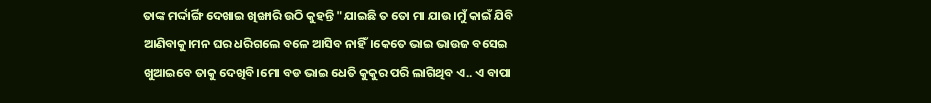ତାଙ୍କ ମର୍ଦ୍ଦାର୍ଙ୍ଗି ଦେଖାଇ ଖିଙ୍ଖାରି ଉଠି କୁହନ୍ତି "ଯାଇଛି ତ ତୋ ମା ଯାଉ।ମୁଁ କାଇଁ ଯିବି ଆଣିବାକୁ।ମନ ଘର ଧରିଗଲେ ବଳେ ଆସିବ ନାହିଁ।କେତେ ଭାଇ ଭାଉଜ ବସେଇ ଖୁଆଇବେ ତାକୁ ଦେଖିବି।ମୋ ବଡ ଭାଇ ଧେତି କୁକୁର ପରି ଲାଗିଥିବ ଏ.. ଏ ବାପା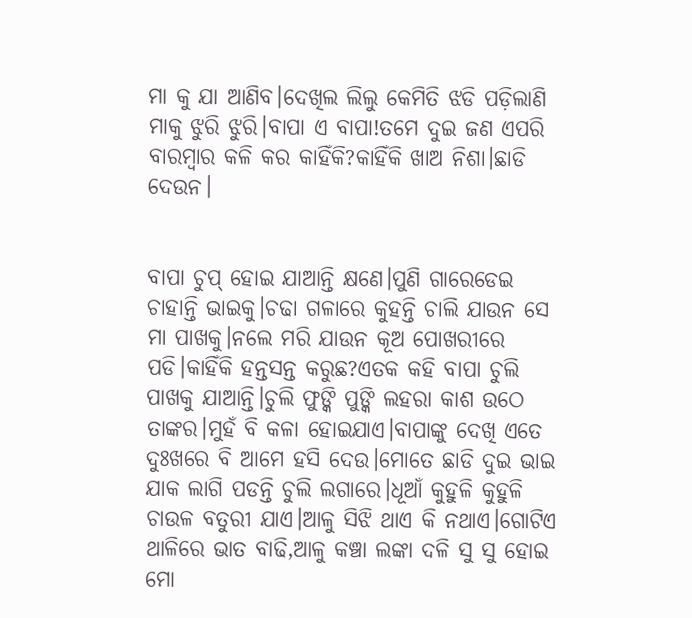ମା କୁ ଯା ଆଣିବ।ଦେଖିଲ ଲିଲୁ କେମିତି ଝଡି ପଡ଼ିଲାଣି ମାକୁ ଝୁରି ଝୁରି।ବାପା ଏ ବାପା!ତମେ ଦୁଇ ଜଣ ଏପରି ବାରମ୍ବାର କଳି କର କାହିଁକି?କାହିଁକି ଖାଅ ନିଶା।ଛାଡି ଦେଉନ।


ବାପା ଚୁପ୍ ହୋଇ ଯାଆନ୍ତି କ୍ଷଣେ।ପୁଣି ଗାରେଡେଇ ଚାହାନ୍ତି ଭାଇକୁ।ଚଢା ଗଳାରେ କୁହନ୍ତି ଚାଲି ଯାଉନ ସେ ମା ପାଖକୁ।ନଲେ ମରି ଯାଉନ କୂଅ ପୋଖରୀରେ ପଡି।କାହିଁକି ହନ୍ତସନ୍ତ କରୁଛ?ଏତକ କହି ବାପା ଚୁଲି ପାଖକୁ ଯାଆନ୍ତି।ଚୁଲି ଫୁଙ୍କି ପୁଙ୍କି ଲହରା କାଶ ଉଠେ ତାଙ୍କର।ମୁହଁ ବି କଳା ହୋଇଯାଏ।ବାପାଙ୍କୁ ଦେଖି ଏତେ ଦୁଃଖରେ ବି ଆମେ ହସି ଦେଉ।ମୋତେ ଛାଡି ଦୁଇ ଭାଇ ଯାକ ଲାଗି ପଡନ୍ତି ଚୁଲି ଲଗାରେ।ଧୂଆଁ କୁହୁଳି କୁହୁଳି ଚାଉଳ ବତୁରୀ ଯାଏ।ଆଳୁ ସିଝି ଥାଏ କି ନଥାଏ।ଗୋଟିଏ ଥାଳିରେ ଭାତ ବାଢି,ଆଳୁ କଞ୍ଚା ଲଙ୍କା ଦଳି ସୁ ସୁ ହୋଇ ମୋ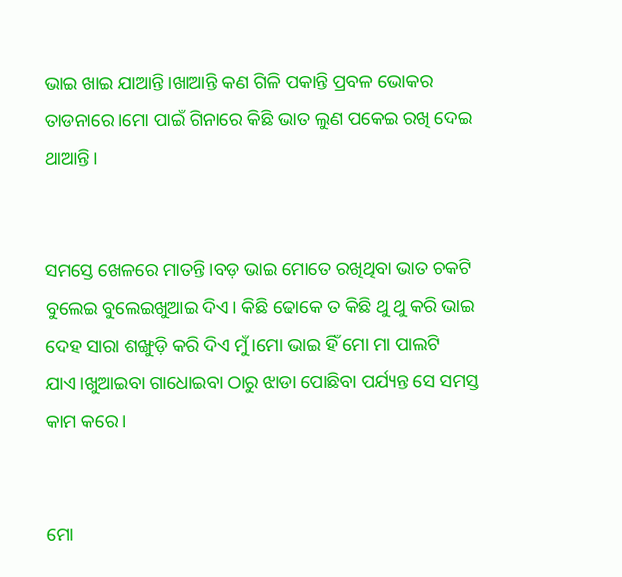ଭାଇ ଖାଇ ଯାଆନ୍ତି।ଖାଆନ୍ତି କଣ ଗିଳି ପକାନ୍ତି ପ୍ରବଳ ଭୋକର ତାଡନାରେ।ମୋ ପାଇଁ ଗିନାରେ କିଛି ଭାତ ଲୁଣ ପକେଇ ରଖି ଦେଇ ଥାଆନ୍ତି।


ସମସ୍ତେ ଖେଳରେ ମାତନ୍ତି।ବଡ଼ ଭାଇ ମୋତେ ରଖିଥିବା ଭାତ ଚକଟି ବୁଲେଇ ବୁଲେଇଖୁଆଇ ଦିଏ। କିଛି ଢୋକେ ତ କିଛି ଥୁ ଥୁ କରି ଭାଇ ଦେହ ସାରା ଶଙ୍ଖୁଡ଼ି କରି ଦିଏ ମୁଁ।ମୋ ଭାଇ ହିଁ ମୋ ମା ପାଲଟି ଯାଏ।ଖୁଆଇବା ଗାଧୋଇବା ଠାରୁ ଝାଡା ପୋଛିବା ପର୍ଯ୍ୟନ୍ତ ସେ ସମସ୍ତ କାମ କରେ।


ମୋ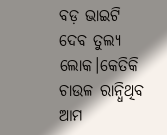ବଡ଼ ଭାଇଟି ଦେବ ତୁଲ୍ୟ ଲୋକ।କେତିକି ଚାଉଳ ରାନ୍ଧିଥିବ ଆମ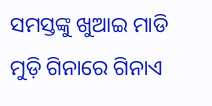ସମସ୍ତଙ୍କୁ ଖୁଆଇ ମାଡି ମୁଡ଼ି ଗିନାରେ ଗିନାଏ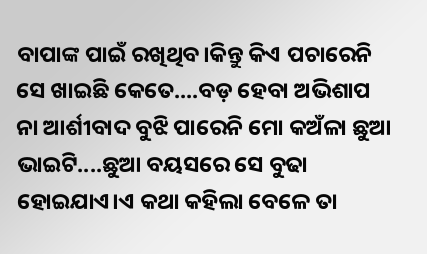ବାପାଙ୍କ ପାଇଁ ରଖିଥିବ।କିନ୍ତୁ କିଏ ପଚାରେନି ସେ ଖାଇଛି କେତେ....ବଡ଼ ହେବା ଅଭିଶାପ ନା ଆର୍ଶୀବାଦ ବୁଝି ପାରେନି ମୋ କଅଁଳା ଛୁଆ ଭାଇଟି....ଛୁଆ ବୟସରେ ସେ ବୁଢା ହୋଇଯାଏ।ଏ କଥା କହିଲା ବେଳେ ତା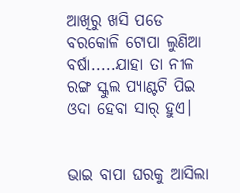ଆଖିରୁ ଖସି ପଡେ ବରକୋଳି ଟୋପା ଲୁଣିଆ ବର୍ଷା.....ଯାହା ତା ନୀଳ ରଙ୍ଗ ସ୍କୁଲ ପ୍ୟାଣ୍ଟଟି ପିଇ ଓଦା ହେବା ସାର୍ ହୁଏ।


ଭାଇ ବାପା ଘରକୁ ଆସିଲା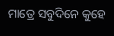ମାତ୍ରେ ସବୁଦିନେ କୁହେ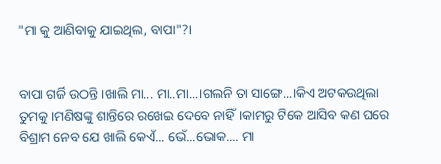"ମା କୁ ଆଣିବାକୁ ଯାଇଥିଲ, ବାପା"?।


ବାପା ଗର୍ଜି ଉଠନ୍ତି।ଖାଲି ମା... ମା..ମା...।ଗଲନି ତା ସାଙ୍ଗେ...।କିଏ ଅଟକଉଥିଲା ତୁମକୁ।ମଣିଷଙ୍କୁ ଶାନ୍ତିରେ ରଖେଇ ଦେବେ ନାହିଁ।କାମରୁ ଟିକେ ଆସିବ କଣ ଘରେ ବିଶ୍ରାମ ନେବ ଯେ ଖାଲି କେଏଁ... ଭେଁ...ଭୋକ.... ମା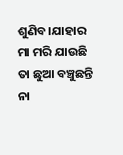ଶୁଣିବ।ଯାହାର ମା ମରି ଯାଉଛି ତା ଛୁଆ ବଞ୍ଚୁଛନ୍ତି ନା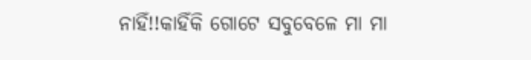ନାହିଁ!!କାହିଁକି ଗୋଟେ ସବୁବେଳେ ମା ମା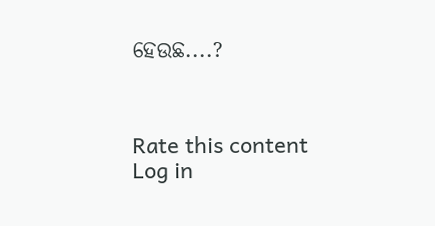ହେଉଛ....?



Rate this content
Log in